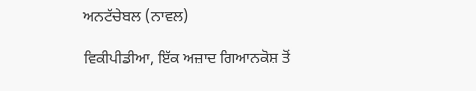ਅਨਟੱਚੇਬਲ (ਨਾਵਲ)

ਵਿਕੀਪੀਡੀਆ, ਇੱਕ ਅਜ਼ਾਦ ਗਿਆਨਕੋਸ਼ ਤੋਂ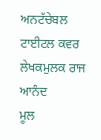ਅਨਟੱਚੇਬਲ
ਟਾਈਟਲ ਕਵਰ
ਲੇਖਕਮੁਲਕ ਰਾਜ ਆਨੰਦ
ਮੂਲ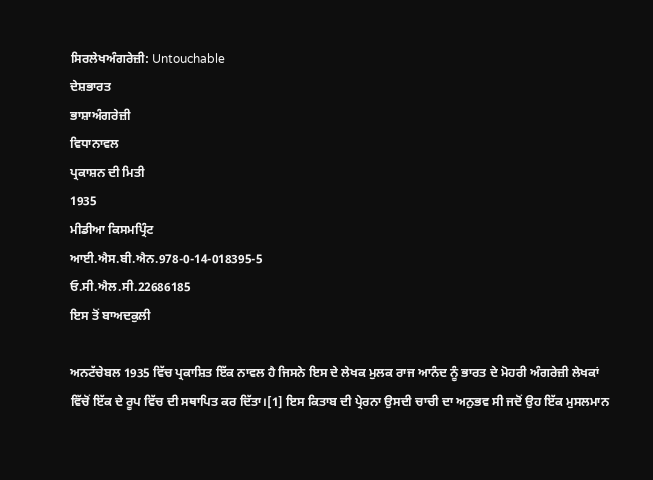ਸਿਰਲੇਖਅੰਗਰੇਜ਼ੀ: Untouchable
ਦੇਸ਼ਭਾਰਤ
ਭਾਸ਼ਾਅੰਗਰੇਜ਼ੀ
ਵਿਧਾਨਾਵਲ
ਪ੍ਰਕਾਸ਼ਨ ਦੀ ਮਿਤੀ
1935
ਮੀਡੀਆ ਕਿਸਮਪ੍ਰਿੰਟ
ਆਈ.ਐਸ.ਬੀ.ਐਨ.978-0-14-018395-5
ਓ.ਸੀ.ਐਲ.ਸੀ.22686185
ਇਸ ਤੋਂ ਬਾਅਦਕੁਲੀ

ਅਨਟੱਚੇਬਲ 1935 ਵਿੱਚ ਪ੍ਰਕਾਸ਼ਿਤ ਇੱਕ ਨਾਵਲ ਹੈ ਜਿਸਨੇ ਇਸ ਦੇ ਲੇਖਕ ਮੁਲਕ ਰਾਜ ਆਨੰਦ ਨੂੰ ਭਾਰਤ ਦੇ ਮੋਹਰੀ ਅੰਗਰੇਜ਼ੀ ਲੇਖਕਾਂ ਵਿੱਚੋਂ ਇੱਕ ਦੇ ਰੂਪ ਵਿੱਚ ਦੀ ਸਥਾਪਿਤ ਕਰ ਦਿੱਤਾ।[1] ਇਸ ਕਿਤਾਬ ਦੀ ਪ੍ਰੇਰਨਾ ਉਸਦੀ ਚਾਚੀ ਦਾ ਅਨੁਭਵ ਸੀ ਜਦੋਂ ਉਹ ਇੱਕ ਮੁਸਲਮਾਨ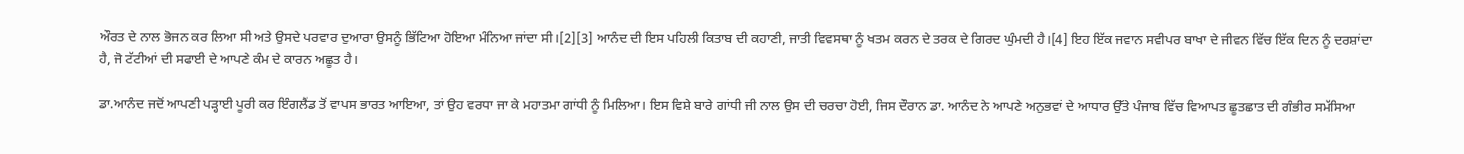ਔਰਤ ਦੇ ਨਾਲ ਭੋਜਨ ਕਰ ਲਿਆ ਸੀ ਅਤੇ ਉਸਦੇ ਪਰਵਾਰ ਦੁਆਰਾ ਉਸਨੂੰ ਭਿੱਟਿਆ ਹੋਇਆ ਮੰਨਿਆ ਜਾਂਦਾ ਸੀ।[2][3] ਆਨੰਦ ਦੀ ਇਸ ਪਹਿਲੀ ਕਿਤਾਬ ਦੀ ਕਹਾਣੀ, ਜਾਤੀ ਵਿਵਸਥਾ ਨੂੰ ਖਤਮ ਕਰਨ ਦੇ ਤਰਕ ਦੇ ਗਿਰਦ ਘੁੰਮਦੀ ਹੈ।[4] ਇਹ ਇੱਕ ਜਵਾਨ ਸਵੀਪਰ ਬਾਖਾ ਦੇ ਜੀਵਨ ਵਿੱਚ ਇੱਕ ਦਿਨ ਨੂੰ ਦਰਸ਼ਾਂਦਾ ਹੈ, ਜੋ ਟੱਟੀਆਂ ਦੀ ਸਫਾਈ ਦੇ ਆਪਣੇ ਕੰਮ ਦੇ ਕਾਰਨ ਅਛੂਤ ਹੈ।

ਡਾ.ਆਨੰਦ ਜਦੋਂ ਆਪਣੀ ਪੜ੍ਹਾਈ ਪੂਰੀ ਕਰ ਇੰਗਲੈਂਡ ਤੋਂ ਵਾਪਸ ਭਾਰਤ ਆਇਆ, ਤਾਂ ਉਹ ਵਰਧਾ ਜਾ ਕੇ ਮਹਾਤਮਾ ਗਾਂਧੀ ਨੂੰ ਮਿਲਿਆ। ਇਸ ਵਿਸ਼ੇ ਬਾਰੇ ਗਾਂਧੀ ਜੀ ਨਾਲ ਉਸ ਦੀ ਚਰਚਾ ਹੋਈ, ਜਿਸ ਦੌਰਾਨ ਡਾ. ਆਨੰਦ ਨੇ ਆਪਣੇ ਅਨੁਭਵਾਂ ਦੇ ਆਧਾਰ ਉੱਤੇ ਪੰਜਾਬ ਵਿੱਚ ਵਿਆਪਤ ਛੂਤਛਾਤ ਦੀ ਗੰਭੀਰ ਸਮੱਸਿਆ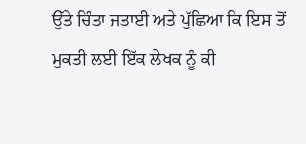ਉੱਤੇ ਚਿੰਤਾ ਜਤਾਈ ਅਤੇ ਪੁੱਛਿਆ ਕਿ ਇਸ ਤੋਂ ਮੁਕਤੀ ਲਈ ਇੱਕ ਲੇਖਕ ਨੂੰ ਕੀ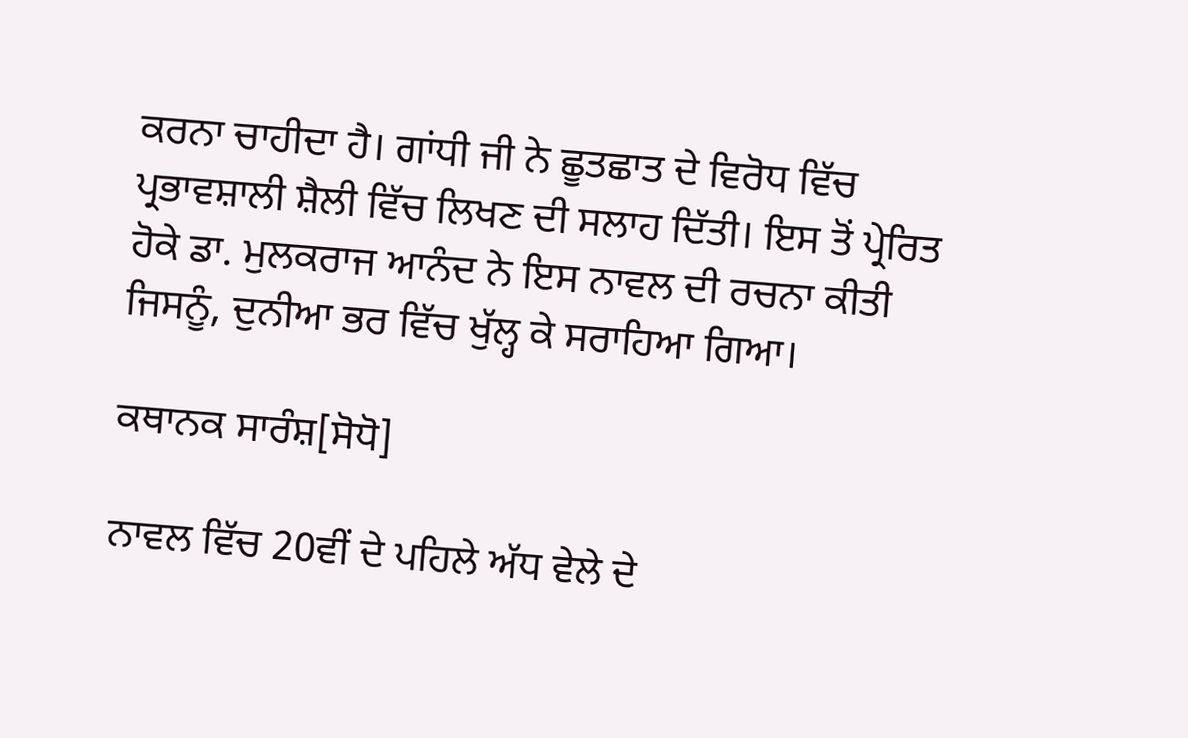ਕਰਨਾ ਚਾਹੀਦਾ ਹੈ। ਗਾਂਧੀ ਜੀ ਨੇ ਛੂਤਛਾਤ ਦੇ ਵਿਰੋਧ ਵਿੱਚ ਪ੍ਰਭਾਵਸ਼ਾਲੀ ਸ਼ੈਲੀ ਵਿੱਚ ਲਿਖਣ ਦੀ ਸਲਾਹ ਦਿੱਤੀ। ਇਸ ਤੋਂ ਪ੍ਰੇਰਿਤ ਹੋਕੇ ਡਾ. ਮੁਲਕਰਾਜ ਆਨੰਦ ਨੇ ਇਸ ਨਾਵਲ ਦੀ ਰਚਨਾ ਕੀਤੀ ਜਿਸਨੂੰ, ਦੁਨੀਆ ਭਰ ਵਿੱਚ ਖੁੱਲ੍ਹ ਕੇ ਸਰਾਹਿਆ ਗਿਆ।

ਕਥਾਨਕ ਸਾਰੰਸ਼[ਸੋਧੋ]

ਨਾਵਲ ਵਿੱਚ 20ਵੀਂ ਦੇ ਪਹਿਲੇ ਅੱਧ ਵੇਲੇ ਦੇ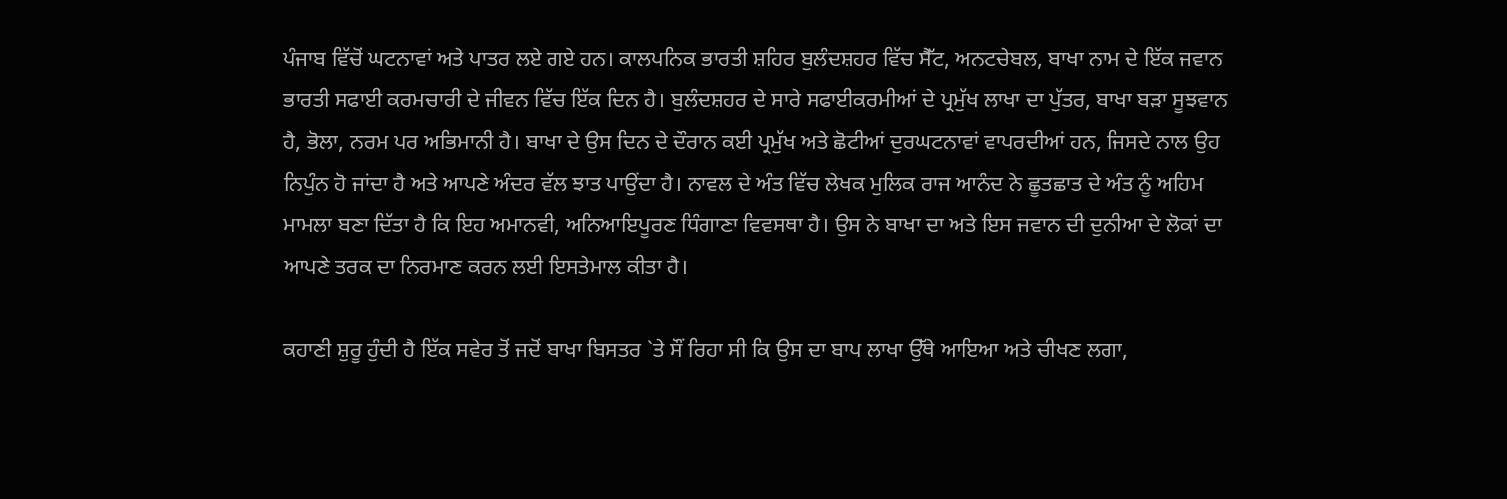ਪੰਜਾਬ ਵਿੱਚੋਂ ਘਟਨਾਵਾਂ ਅਤੇ ਪਾਤਰ ਲਏ ਗਏ ਹਨ। ਕਾਲਪਨਿਕ ਭਾਰਤੀ ਸ਼ਹਿਰ ਬੁਲੰਦਸ਼ਹਰ ਵਿੱਚ ਸੈੱਟ, ਅਨਟਚੇਬਲ, ਬਾਖਾ ਨਾਮ ਦੇ ਇੱਕ ਜਵਾਨ ਭਾਰਤੀ ਸਫਾਈ ਕਰਮਚਾਰੀ ਦੇ ਜੀਵਨ ਵਿੱਚ ਇੱਕ ਦਿਨ ਹੈ। ਬੁਲੰਦਸ਼ਹਰ ਦੇ ਸਾਰੇ ਸਫਾਈਕਰਮੀਆਂ ਦੇ ਪ੍ਰਮੁੱਖ ਲਾਖਾ ਦਾ ਪੁੱਤਰ, ਬਾਖਾ ਬੜਾ ਸੂਝਵਾਨ ਹੈ, ਭੋਲਾ, ਨਰਮ ਪਰ ਅਭਿਮਾਨੀ ਹੈ। ਬਾਖਾ ਦੇ ਉਸ ਦਿਨ ਦੇ ਦੌਰਾਨ ਕਈ ਪ੍ਰਮੁੱਖ ਅਤੇ ਛੋਟੀਆਂ ਦੁਰਘਟਨਾਵਾਂ ਵਾਪਰਦੀਆਂ ਹਨ, ਜਿਸਦੇ ਨਾਲ ਉਹ ਨਿਪੁੰਨ ਹੋ ਜਾਂਦਾ ਹੈ ਅਤੇ ਆਪਣੇ ਅੰਦਰ ਵੱਲ ਝਾਤ ਪਾਉਂਦਾ ਹੈ। ਨਾਵਲ ਦੇ ਅੰਤ ਵਿੱਚ ਲੇਖਕ ਮੁਲਿਕ ਰਾਜ ਆਨੰਦ ਨੇ ਛੂਤਛਾਤ ਦੇ ਅੰਤ ਨੂੰ ਅਹਿਮ ਮਾਮਲਾ ਬਣਾ ਦਿੱਤਾ ਹੈ ਕਿ ਇਹ ਅਮਾਨਵੀ, ਅਨਿਆਇਪੂਰਣ ਧਿੰਗਾਣਾ ਵਿਵਸਥਾ ਹੈ। ਉਸ ਨੇ ਬਾਖਾ ਦਾ ਅਤੇ ਇਸ ਜਵਾਨ ਦੀ ਦੁਨੀਆ ਦੇ ਲੋਕਾਂ ਦਾ ਆਪਣੇ ਤਰਕ ਦਾ ਨਿਰਮਾਣ ਕਰਨ ਲਈ ਇਸਤੇਮਾਲ ਕੀਤਾ ਹੈ।

ਕਹਾਣੀ ਸ਼ੁਰੂ ਹੁੰਦੀ ਹੈ ਇੱਕ ਸਵੇਰ ਤੋਂ ਜਦੋਂ ਬਾਖਾ ਬਿਸਤਰ `ਤੇ ਸੌਂ ਰਿਹਾ ਸੀ ਕਿ ਉਸ ਦਾ ਬਾਪ ਲਾਖਾ ਉੱਥੇ ਆਇਆ ਅਤੇ ਚੀਖਣ ਲਗਾ,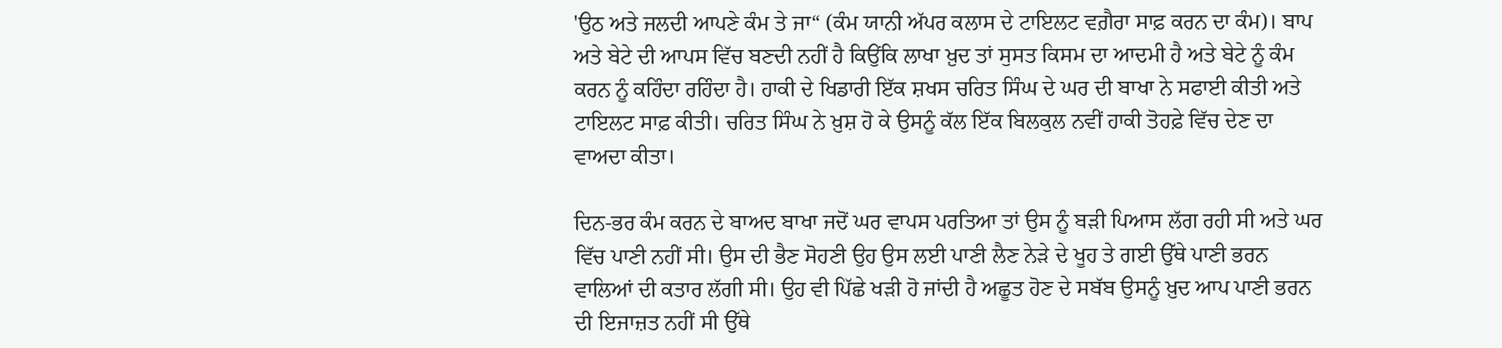'ਉਠ ਅਤੇ ਜਲਦੀ ਆਪਣੇ ਕੰਮ ਤੇ ਜਾ“ (ਕੰਮ ਯਾਨੀ ਅੱਪਰ ਕਲਾਸ ਦੇ ਟਾਇਲਟ ਵਗ਼ੈਰਾ ਸਾਫ਼ ਕਰਨ ਦਾ ਕੰਮ)। ਬਾਪ ਅਤੇ ਬੇਟੇ ਦੀ ਆਪਸ ਵਿੱਚ ਬਣਦੀ ਨਹੀਂ ਹੈ ਕਿਉਂਕਿ ਲਾਖਾ ਖ਼ੁਦ ਤਾਂ ਸੁਸਤ ਕਿਸਮ ਦਾ ਆਦਮੀ ਹੈ ਅਤੇ ਬੇਟੇ ਨੂੰ ਕੰਮ ਕਰਨ ਨੂੰ ਕਹਿੰਦਾ ਰਹਿੰਦਾ ਹੈ। ਹਾਕੀ ਦੇ ਖਿਡਾਰੀ ਇੱਕ ਸ਼ਖਸ ਚਰਿਤ ਸਿੰਘ ਦੇ ਘਰ ਦੀ ਬਾਖਾ ਨੇ ਸਫਾਈ ਕੀਤੀ ਅਤੇ ਟਾਇਲਟ ਸਾਫ਼ ਕੀਤੀ। ਚਰਿਤ ਸਿੰਘ ਨੇ ਖ਼ੁਸ਼ ਹੋ ਕੇ ਉਸਨੂੰ ਕੱਲ ਇੱਕ ਬਿਲਕੁਲ ਨਵੀਂ ਹਾਕੀ ਤੋਹਫ਼ੇ ਵਿੱਚ ਦੇਣ ਦਾ ਵਾਅਦਾ ਕੀਤਾ।

ਦਿਨ-ਭਰ ਕੰਮ ਕਰਨ ਦੇ ਬਾਅਦ ਬਾਖਾ ਜਦੋਂ ਘਰ ਵਾਪਸ ਪਰਤਿਆ ਤਾਂ ਉਸ ਨੂੰ ਬੜੀ ਪਿਆਸ ਲੱਗ ਰਹੀ ਸੀ ਅਤੇ ਘਰ ਵਿੱਚ ਪਾਣੀ ਨਹੀਂ ਸੀ। ਉਸ ਦੀ ਭੈਣ ਸੋਹਣੀ ਉਹ ਉਸ ਲਈ ਪਾਣੀ ਲੈਣ ਨੇੜੇ ਦੇ ਖੂਹ ਤੇ ਗਈ ਉੱਥੇ ਪਾਣੀ ਭਰਨ ਵਾਲਿਆਂ ਦੀ ਕਤਾਰ ਲੱਗੀ ਸੀ। ਉਹ ਵੀ ਪਿੱਛੇ ਖੜੀ ਹੋ ਜਾਂਦੀ ਹੈ ਅਛੂਤ ਹੋਣ ਦੇ ਸਬੱਬ ਉਸਨੂੰ ਖ਼ੁਦ ਆਪ ਪਾਣੀ ਭਰਨ ਦੀ ਇਜਾਜ਼ਤ ਨਹੀਂ ਸੀ ਉੱਥੇ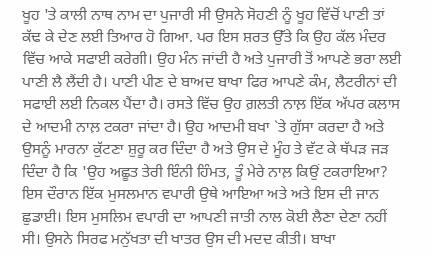ਖੂਹ 'ਤੇ ਕਾਲੀ ਨਾਥ ਨਾਮ ਦਾ ਪੁਜਾਰੀ ਸੀ ਉਸਨੇ ਸੋਹਣੀ ਨੂੰ ਖੂਹ ਵਿੱਚੋਂ ਪਾਣੀ ਤਾਂ ਕੱਢ ਕੇ ਦੇਣ ਲਈ ਤਿਆਰ ਹੋ ਗਿਆ. ਪਰ ਇਸ ਸ਼ਰਤ ਉੱਤੇ ਕਿ ਉਹ ਕੱਲ ਮੰਦਰ ਵਿੱਚ ਆਕੇ ਸਫਾਈ ਕਰੇਗੀ। ਉਹ ਮੰਨ ਜਾਂਦੀ ਹੈ ਅਤੇ ਪੁਜਾਰੀ ਤੋਂ ਆਪਣੇ ਭਰਾ ਲਈ ਪਾਣੀ ਲੈ ਲੈਂਦੀ ਹੈ। ਪਾਣੀ ਪੀਣ ਦੇ ਬਾਅਦ ਬਾਖਾ ਫਿਰ ਆਪਣੇ ਕੰਮ, ਲੈਟਰੀਨਾਂ ਦੀ ਸਫਾਈ ਲਈ ਨਿਕਲ ਪੈਂਦਾ ਹੈ। ਰਸਤੇ ਵਿੱਚ ਉਹ ਗ਼ਲਤੀ ਨਾਲ਼ ਇੱਕ ਅੱਪਰ ਕਲਾਸ ਦੇ ਆਦਮੀ ਨਾਲ਼ ਟਕਰਾ ਜਾਂਦਾ ਹੈ। ਉਹ ਆਦਮੀ ਬਖਾ `ਤੇ ਗੁੱਸਾ ਕਰਦਾ ਹੈ ਅਤੇ ਉਸਨੂੰ ਮਾਰਨਾ ਕੁੱਟਣਾ ਸ਼ੁਰੂ ਕਰ ਦਿੰਦਾ ਹੈ ਅਤੇ ਉਸ ਦੇ ਮੂੰਹ ਤੇ ਵੱਟ ਕੇ ਥੱਪੜ ਜੜ ਦਿੰਦਾ ਹੈ ਕਿ 'ਉਹ ਅਛੂਤ ਤੇਰੀ ਇੰਨੀ ਹਿੰਮਤ, ਤੂੰ ਮੇਰੇ ਨਾਲ਼ ਕਿਉਂ ਟਕਰਾਇਆ? ਇਸ ਦੌਰਾਨ ਇੱਕ ਮੁਸਲਮਾਨ ਵਪਾਰੀ ਉਥੇ ਆਇਆ ਅਤੇ ਅਤੇ ਇਸ ਦੀ ਜਾਨ ਛੁਡਾਈ। ਇਸ ਮੁਸਲਿਮ ਵਪਾਰੀ ਦਾ ਆਪਣੀ ਜਾਤੀ ਨਾਲ ਕੋਈ ਲੈਣਾ ਦੇਣਾ ਨਹੀਂ ਸੀ। ਉਸਨੇ ਸਿਰਫ ਮਨੁੱਖਤਾ ਦੀ ਖਾਤਰ ਉਸ ਦੀ ਮਦਦ ਕੀਤੀ। ਬਾਖਾ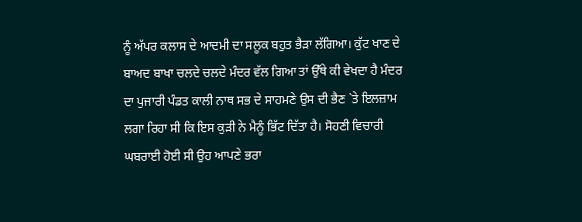ਨੂੰ ਅੱਪਰ ਕਲਾਸ ਦੇ ਆਦਮੀ ਦਾ ਸਲੂਕ ਬਹੁਤ ਭੈੜਾ ਲੱਗਿਆ। ਕੁੱਟ ਖਾਣ ਦੇ ਬਾਅਦ ਬਾਖਾ ਚਲਦੇ ਚਲਦੇ ਮੰਦਰ ਵੱਲ ਗਿਆ ਤਾਂ ਉੱਥੇ ਕੀ ਵੇਖਦਾ ਹੈ ਮੰਦਰ ਦਾ ਪੁਜਾਰੀ ਪੰਡਤ ਕਾਲੀ ਨਾਥ ਸਭ ਦੇ ਸਾਹਮਣੇ ਉਸ ਦੀ ਭੈਣ `ਤੇ ਇਲਜ਼ਾਮ ਲਗਾ ਰਿਹਾ ਸੀ ਕਿ ਇਸ ਕੁੜੀ ਨੇ ਮੈਨੂੰ ਭਿੱਟ ਦਿੱਤਾ ਹੈ। ਸੋਹਣੀ ਵਿਚਾਰੀ ਘਬਰਾਈ ਹੋਈ ਸੀ ਉਹ ਆਪਣੇ ਭਰਾ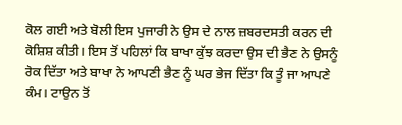ਕੋਲ ਗਈ ਅਤੇ ਬੋਲੀ ਇਸ ਪੁਜਾਰੀ ਨੇ ਉਸ ਦੇ ਨਾਲ ਜ਼ਬਰਦਸਤੀ ਕਰਨ ਦੀ ਕੋਸ਼ਿਸ਼ ਕੀਤੀ। ਇਸ ਤੋਂ ਪਹਿਲਾਂ ਕਿ ਬਾਖਾ ਕੁੱਝ ਕਰਦਾ ਉਸ ਦੀ ਭੈਣ ਨੇ ਉਸਨੂੰ ਰੋਕ ਦਿੱਤਾ ਅਤੇ ਬਾਖਾ ਨੇ ਆਪਣੀ ਭੈਣ ਨੂੰ ਘਰ ਭੇਜ ਦਿੱਤਾ ਕਿ ਤੂੰ ਜਾ ਆਪਣੇ ਕੰਮ। ਟਾਉਨ ਤੋਂ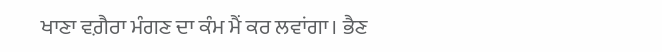ਖਾਣਾ ਵਗ਼ੈਰਾ ਮੰਗਣ ਦਾ ਕੰਮ ਮੈਂ ਕਰ ਲਵਾਂਗਾ। ਭੈਣ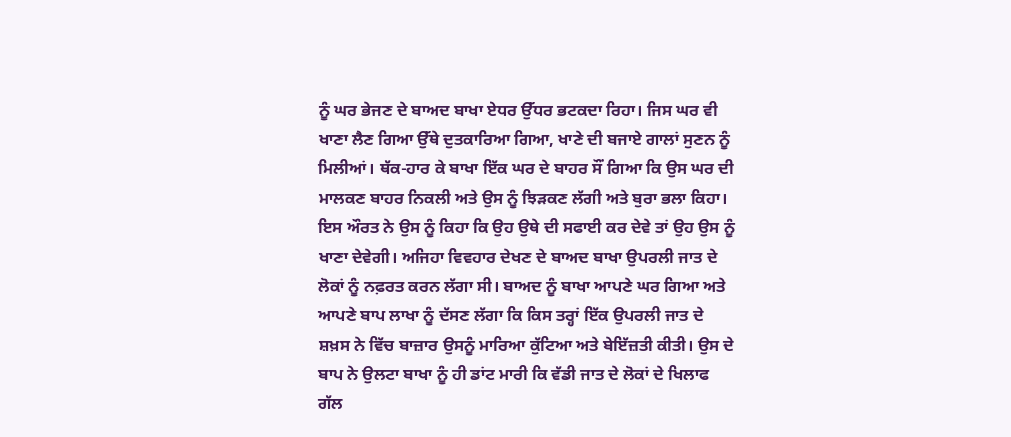ਨੂੰ ਘਰ ਭੇਜਣ ਦੇ ਬਾਅਦ ਬਾਖਾ ਏਧਰ ਉੱਧਰ ਭਟਕਦਾ ਰਿਹਾ। ਜਿਸ ਘਰ ਵੀ ਖਾਣਾ ਲੈਣ ਗਿਆ ਉੱਥੇ ਦੁਤਕਾਰਿਆ ਗਿਆ, ਖਾਣੇ ਦੀ ਬਜਾਏ ਗਾਲਾਂ ਸੁਣਨ ਨੂੰ ਮਿਲੀਆਂ। ਥੱਕ-ਹਾਰ ਕੇ ਬਾਖਾ ਇੱਕ ਘਰ ਦੇ ਬਾਹਰ ਸੌਂ ਗਿਆ ਕਿ ਉਸ ਘਰ ਦੀ ਮਾਲਕਣ ਬਾਹਰ ਨਿਕਲੀ ਅਤੇ ਉਸ ਨੂੰ ਝਿੜਕਣ ਲੱਗੀ ਅਤੇ ਬੁਰਾ ਭਲਾ ਕਿਹਾ। ਇਸ ਔਰਤ ਨੇ ਉਸ ਨੂੰ ਕਿਹਾ ਕਿ ਉਹ ਉਥੇ ਦੀ ਸਫਾਈ ਕਰ ਦੇਵੇ ਤਾਂ ਉਹ ਉਸ ਨੂੰ ਖਾਣਾ ਦੇਵੇਗੀ। ਅਜਿਹਾ ਵਿਵਹਾਰ ਦੇਖਣ ਦੇ ਬਾਅਦ ਬਾਖਾ ਉਪਰਲੀ ਜਾਤ ਦੇ ਲੋਕਾਂ ਨੂੰ ਨਫ਼ਰਤ ਕਰਨ ਲੱਗਾ ਸੀ। ਬਾਅਦ ਨੂੰ ਬਾਖਾ ਆਪਣੇ ਘਰ ਗਿਆ ਅਤੇ ਆਪਣੇ ਬਾਪ ਲਾਖਾ ਨੂੰ ਦੱਸਣ ਲੱਗਾ ਕਿ ਕਿਸ ਤਰ੍ਹਾਂ ਇੱਕ ਉਪਰਲੀ ਜਾਤ ਦੇ ਸ਼ਖ਼ਸ ਨੇ ਵਿੱਚ ਬਾਜ਼ਾਰ ਉਸਨੂੰ ਮਾਰਿਆ ਕੁੱਟਿਆ ਅਤੇ ਬੇਇੱਜ਼ਤੀ ਕੀਤੀ। ਉਸ ਦੇ ਬਾਪ ਨੇ ਉਲਟਾ ਬਾਖਾ ਨੂੰ ਹੀ ਡਾਂਟ ਮਾਰੀ ਕਿ ਵੱਡੀ ਜਾਤ ਦੇ ਲੋਕਾਂ ਦੇ ਖਿਲਾਫ ਗੱਲ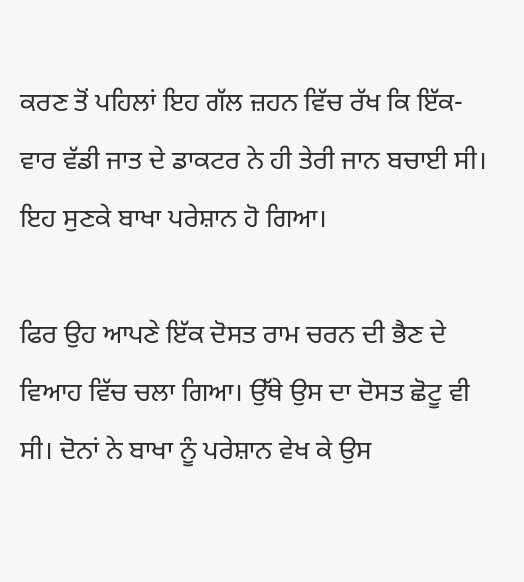ਕਰਣ ਤੋਂ ਪਹਿਲਾਂ ਇਹ ਗੱਲ ਜ਼ਹਨ ਵਿੱਚ ਰੱਖ ਕਿ ਇੱਕ-ਵਾਰ ਵੱਡੀ ਜਾਤ ਦੇ ਡਾਕਟਰ ਨੇ ਹੀ ਤੇਰੀ ਜਾਨ ਬਚਾਈ ਸੀ। ਇਹ ਸੁਣਕੇ ਬਾਖਾ ਪਰੇਸ਼ਾਨ ਹੋ ਗਿਆ।

ਫਿਰ ਉਹ ਆਪਣੇ ਇੱਕ ਦੋਸਤ ਰਾਮ ਚਰਨ ਦੀ ਭੈਣ ਦੇ ਵਿਆਹ ਵਿੱਚ ਚਲਾ ਗਿਆ। ਉੱਥੇ ਉਸ ਦਾ ਦੋਸਤ ਛੋਟੂ ਵੀ ਸੀ। ਦੋਨਾਂ ਨੇ ਬਾਖਾ ਨੂੰ ਪਰੇਸ਼ਾਨ ਵੇਖ ਕੇ ਉਸ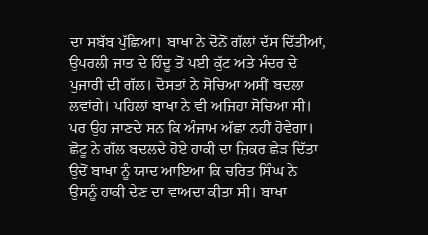ਦਾ ਸਬੱਬ ਪੁੱਛਿਆ। ਬਾਖਾ ਨੇ ਦੋਨੋਂ ਗੱਲਾਂ ਦੱਸ ਦਿੱਤੀਆਂ, ਉਪਰਲੀ ਜਾਤ ਦੇ ਹਿੰਦੂ ਤੋਂ ਪਈ ਕੁੱਟ ਅਤੇ ਮੰਦਰ ਦੇ ਪੁਜਾਰੀ ਦੀ ਗੱਲ। ਦੋਸਤਾਂ ਨੇ ਸੋਚਿਆ ਅਸੀਂ ਬਦਲਾ ਲਵਾਂਗੇ। ਪਹਿਲਾਂ ਬਾਖਾ ਨੇ ਵੀ ਅਜਿਹਾ ਸੋਚਿਆ ਸੀ। ਪਰ ਉਹ ਜਾਣਦੇ ਸਨ ਕਿ ਅੰਜਾਮ ਅੱਛਾ ਨਹੀਂ ਹੋਵੇਗਾ। ਛੋਟੂ ਨੇ ਗੱਲ ਬਦਲਦੇ ਹੋਏ ਹਾਕੀ ਦਾ ਜ਼ਿਕਰ ਛੇੜ ਦਿੱਤਾ ਉਦੋਂ ਬਾਖਾ ਨੂੰ ਯਾਦ ਆਇਆ ਕਿ ਚਰਿਤ ਸਿੰਘ ਨੇ ਉਸਨੂੰ ਹਾਕੀ ਦੇਣ ਦਾ ਵਾਅਦਾ ਕੀਤਾ ਸੀ। ਬਾਖਾ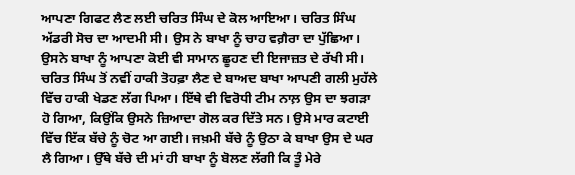ਆਪਣਾ ਗਿਫਟ ਲੈਣ ਲਈ ਚਰਿਤ ਸਿੰਘ ਦੇ ਕੋਲ ਆਇਆ। ਚਰਿਤ ਸਿੰਘ ਅੱਡਰੀ ਸੋਚ ਦਾ ਆਦਮੀ ਸੀ। ਉਸ ਨੇ ਬਾਖਾ ਨੂੰ ਚਾਹ ਵਗ਼ੈਰਾ ਦਾ ਪੁੱਛਿਆ। ਉਸਨੇ ਬਾਖਾ ਨੂੰ ਆਪਣਾ ਕੋਈ ਵੀ ਸਾਮਾਨ ਛੂਹਣ ਦੀ ਇਜਾਜ਼ਤ ਦੇ ਰੱਖੀ ਸੀ। ਚਰਿਤ ਸਿੰਘ ਤੋਂ ਨਵੀਂ ਹਾਕੀ ਤੋਹਫ਼ਾ ਲੈਣ ਦੇ ਬਾਅਦ ਬਾਖਾ ਆਪਣੀ ਗਲੀ ਮੁਹੱਲੇ ਵਿੱਚ ਹਾਕੀ ਖੇਡਣ ਲੱਗ ਪਿਆ। ਇੱਥੇ ਵੀ ਵਿਰੋਧੀ ਟੀਮ ਨਾਲ਼ ਉਸ ਦਾ ਝਗੜਾ ਹੋ ਗਿਆ, ਕਿਉਂਕਿ ਉਸਨੇ ਜ਼ਿਆਦਾ ਗੋਲ ਕਰ ਦਿੱਤੇ ਸਨ। ਉਸੇ ਮਾਰ ਕਟਾਈ ਵਿੱਚ ਇੱਕ ਬੱਚੇ ਨੂੰ ਚੋਟ ਆ ਗਈ। ਜਖ਼ਮੀ ਬੱਚੇ ਨੂੰ ਉਠਾ ਕੇ ਬਾਖਾ ਉਸ ਦੇ ਘਰ ਲੈ ਗਿਆ। ਉੱਥੇ ਬੱਚੇ ਦੀ ਮਾਂ ਹੀ ਬਾਖਾ ਨੂੰ ਬੋਲਣ ਲੱਗੀ ਕਿ ਤੂੰ ਮੇਰੇ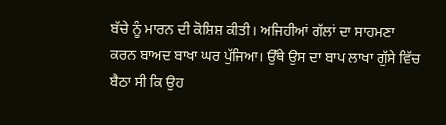ਬੱਚੇ ਨੂੰ ਮਾਰਨ ਦੀ ਕੋਸ਼ਿਸ਼ ਕੀਤੀ। ਅਜਿਹੀਆਂ ਗੱਲਾਂ ਦਾ ਸਾਹਮਣਾ ਕਰਨ ਬਾਅਦ ਬਾਖਾ ਘਰ ਪੁੱਜਿਆ। ਉੱਥੇ ਉਸ ਦਾ ਬਾਪ ਲਾਖਾ ਗੁੱਸੇ ਵਿੱਚ ਬੈਠਾ ਸੀ ਕਿ ਉਹ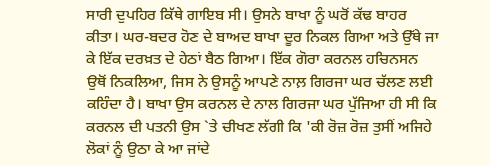ਸਾਰੀ ਦੁਪਹਿਰ ਕਿੱਥੇ ਗਾਇਬ ਸੀ। ਉਸਨੇ ਬਾਖਾ ਨੂੰ ਘਰੋਂ ਕੱਢ ਬਾਹਰ ਕੀਤਾ। ਘਰ-ਬਦਰ ਹੋਣ ਦੇ ਬਾਅਦ ਬਾਖਾ ਦੂਰ ਨਿਕਲ ਗਿਆ ਅਤੇ ਉੱਥੇ ਜਾ ਕੇ ਇੱਕ ਦਰਖ਼ਤ ਦੇ ਹੇਠਾਂ ਬੈਠ ਗਿਆ। ਇੱਕ ਗੋਰਾ ਕਰਨਲ ਹਚਿਨਸਨ ਉਥੋਂ ਨਿਕਲਿਆ, ਜਿਸ ਨੇ ਉਸਨੂੰ ਆਪਣੇ ਨਾਲ਼ ਗਿਰਜਾ ਘਰ ਚੱਲਣ ਲਈ ਕਹਿੰਦਾ ਹੈ। ਬਾਖਾ ਉਸ ਕਰਨਲ ਦੇ ਨਾਲ ਗਿਰਜਾ ਘਰ ਪੁੱਜਿਆ ਹੀ ਸੀ ਕਿ ਕਰਨਲ ਦੀ ਪਤਨੀ ਉਸ `ਤੇ ਚੀਖਣ ਲੱਗੀ ਕਿ 'ਕੀ ਰੋਜ਼ ਰੋਜ਼ ਤੁਸੀਂ ਅਜਿਹੇ ਲੋਕਾਂ ਨੂੰ ਉਠਾ ਕੇ ਆ ਜਾਂਦੇ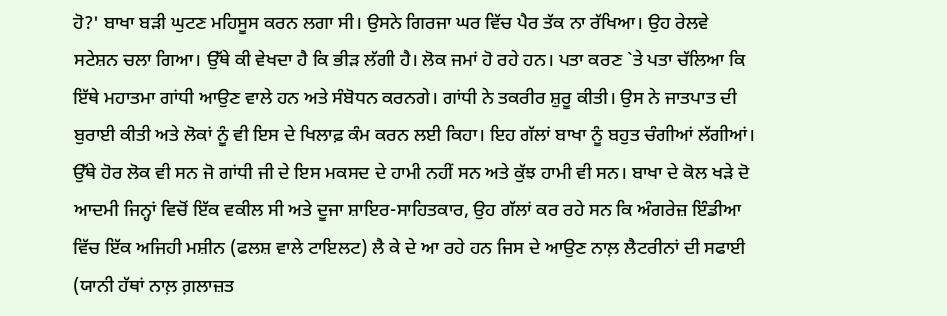ਹੋ?' ਬਾਖਾ ਬੜੀ ਘੁਟਣ ਮਹਿਸੂਸ ਕਰਨ ਲਗਾ ਸੀ। ਉਸਨੇ ਗਿਰਜਾ ਘਰ ਵਿੱਚ ਪੈਰ ਤੱਕ ਨਾ ਰੱਖਿਆ। ਉਹ ਰੇਲਵੇ ਸਟੇਸ਼ਨ ਚਲਾ ਗਿਆ। ਉੱਥੇ ਕੀ ਵੇਖਦਾ ਹੈ ਕਿ ਭੀੜ ਲੱਗੀ ਹੈ। ਲੋਕ ਜਮਾਂ ਹੋ ਰਹੇ ਹਨ। ਪਤਾ ਕਰਣ `ਤੇ ਪਤਾ ਚੱਲਿਆ ਕਿ ਇੱਥੇ ਮਹਾਤਮਾ ਗਾਂਧੀ ਆਉਣ ਵਾਲੇ ਹਨ ਅਤੇ ਸੰਬੋਧਨ ਕਰਨਗੇ। ਗਾਂਧੀ ਨੇ ਤਕਰੀਰ ਸ਼ੁਰੂ ਕੀਤੀ। ਉਸ ਨੇ ਜਾਤਪਾਤ ਦੀ ਬੁਰਾਈ ਕੀਤੀ ਅਤੇ ਲੋਕਾਂ ਨੂੰ ਵੀ ਇਸ ਦੇ ਖਿਲਾਫ਼ ਕੰਮ ਕਰਨ ਲਈ ਕਿਹਾ। ਇਹ ਗੱਲਾਂ ਬਾਖਾ ਨੂੰ ਬਹੁਤ ਚੰਗੀਆਂ ਲੱਗੀਆਂ। ਉੱਥੇ ਹੋਰ ਲੋਕ ਵੀ ਸਨ ਜੋ ਗਾਂਧੀ ਜੀ ਦੇ ਇਸ ਮਕਸਦ ਦੇ ਹਾਮੀ ਨਹੀਂ ਸਨ ਅਤੇ ਕੁੱਝ ਹਾਮੀ ਵੀ ਸਨ। ਬਾਖਾ ਦੇ ਕੋਲ ਖੜੇ ਦੋ ਆਦਮੀ ਜਿਨ੍ਹਾਂ ਵਿਚੋਂ ਇੱਕ ਵਕੀਲ ਸੀ ਅਤੇ ਦੂਜਾ ਸ਼ਾਇਰ-ਸਾਹਿਤਕਾਰ, ਉਹ ਗੱਲਾਂ ਕਰ ਰਹੇ ਸਨ ਕਿ ਅੰਗਰੇਜ਼ ਇੰਡੀਆ ਵਿੱਚ ਇੱਕ ਅਜਿਹੀ ਮਸ਼ੀਨ (ਫਲਸ਼ ਵਾਲੇ ਟਾਇਲਟ) ਲੈ ਕੇ ਦੇ ਆ ਰਹੇ ਹਨ ਜਿਸ ਦੇ ਆਉਣ ਨਾਲ਼ ਲੈਟਰੀਨਾਂ ਦੀ ਸਫਾਈ (ਯਾਨੀ ਹੱਥਾਂ ਨਾਲ਼ ਗ਼ਲਾਜ਼ਤ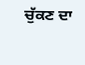ਚੁੱਕਣ ਦਾ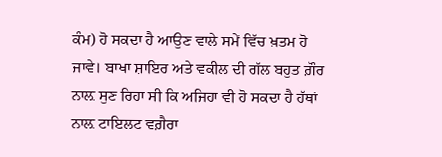ਕੰਮ) ਹੋ ਸਕਦਾ ਹੈ ਆਉਣ ਵਾਲੇ ਸਮੇਂ ਵਿੱਚ ਖ਼ਤਮ ਹੋ ਜਾਵੇ। ਬਾਖਾ ਸ਼ਾਇਰ ਅਤੇ ਵਕੀਲ ਦੀ ਗੱਲ ਬਹੁਤ ਗ਼ੌਰ ਨਾਲ਼ ਸੁਣ ਰਿਹਾ ਸੀ ਕਿ ਅਜਿਹਾ ਵੀ ਹੋ ਸਕਦਾ ਹੈ ਹੱਥਾਂ ਨਾਲ਼ ਟਾਇਲਟ ਵਗ਼ੈਰਾ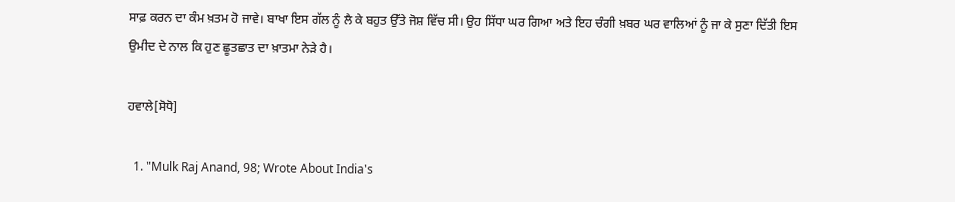ਸਾਫ਼ ਕਰਨ ਦਾ ਕੰਮ ਖ਼ਤਮ ਹੋ ਜਾਵੇ। ਬਾਖਾ ਇਸ ਗੱਲ ਨੂੰ ਲੈ ਕੇ ਬਹੁਤ ਉੱਤੇ ਜੋਸ਼ ਵਿੱਚ ਸੀ। ਉਹ ਸਿੱਧਾ ਘਰ ਗਿਆ ਅਤੇ ਇਹ ਚੰਗੀ ਖ਼ਬਰ ਘਰ ਵਾਲਿਆਂ ਨੂੰ ਜਾ ਕੇ ਸੁਣਾ ਦਿੱਤੀ ਇਸ ਉਮੀਦ ਦੇ ਨਾਲ ਕਿ ਹੁਣ ਛੂਤਛਾਤ ਦਾ ਖ਼ਾਤਮਾ ਨੇੜੇ ਹੈ।

ਹਵਾਲੇ[ਸੋਧੋ]

  1. "Mulk Raj Anand, 98; Wrote About India's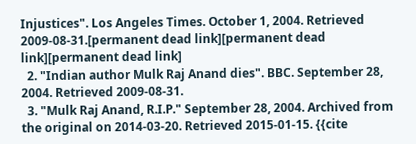Injustices". Los Angeles Times. October 1, 2004. Retrieved 2009-08-31.[permanent dead link][permanent dead link][permanent dead link]
  2. "Indian author Mulk Raj Anand dies". BBC. September 28, 2004. Retrieved 2009-08-31.
  3. "Mulk Raj Anand, R.I.P." September 28, 2004. Archived from the original on 2014-03-20. Retrieved 2015-01-15. {{cite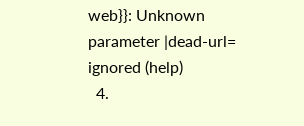web}}: Unknown parameter |dead-url= ignored (help)
  4.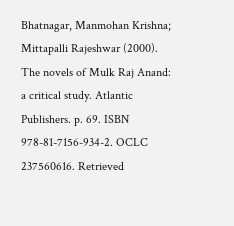Bhatnagar, Manmohan Krishna; Mittapalli Rajeshwar (2000). The novels of Mulk Raj Anand: a critical study. Atlantic Publishers. p. 69. ISBN 978-81-7156-934-2. OCLC 237560616. Retrieved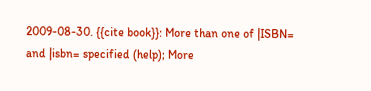2009-08-30. {{cite book}}: More than one of |ISBN= and |isbn= specified (help); More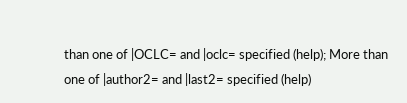than one of |OCLC= and |oclc= specified (help); More than one of |author2= and |last2= specified (help)